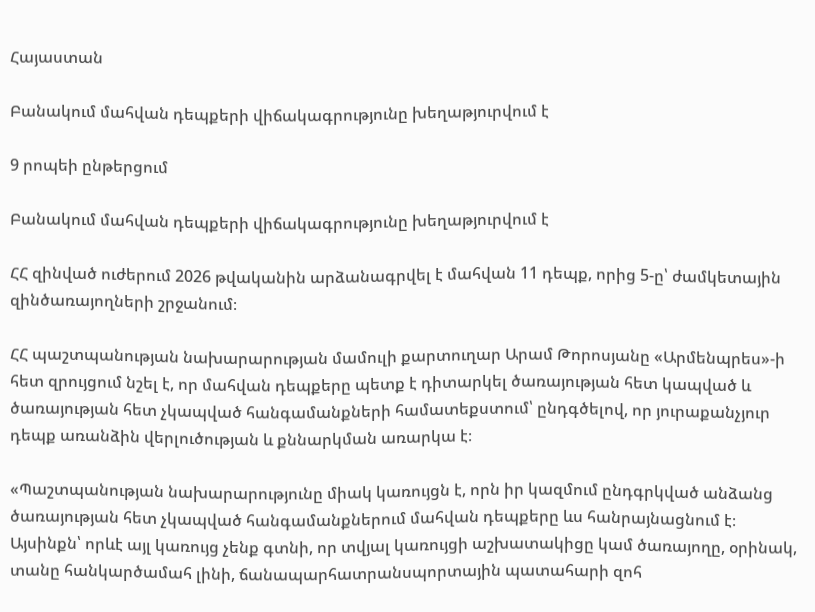Հայաստան

Բանակում մահվան դեպքերի վիճակագրությունը խեղաթյուրվում է

9 րոպեի ընթերցում

Բանակում մահվան դեպքերի վիճակագրությունը խեղաթյուրվում է

ՀՀ զինված ուժերում 2026 թվականին արձանագրվել է մահվան 11 դեպք, որից 5-ը՝ ժամկետային զինծառայողների շրջանում։

ՀՀ պաշտպանության նախարարության մամուլի քարտուղար Արամ Թորոսյանը «Արմենպրես»-ի հետ զրույցում նշել է, որ մահվան դեպքերը պետք է դիտարկել ծառայության հետ կապված և ծառայության հետ չկապված հանգամանքների համատեքստում՝ ընդգծելով, որ յուրաքանչյուր դեպք առանձին վերլուծության և քննարկման առարկա է։

«Պաշտպանության նախարարությունը միակ կառույցն է, որն իր կազմում ընդգրկված անձանց ծառայության հետ չկապված հանգամանքներում մահվան դեպքերը ևս հանրայնացնում է։ Այսինքն՝ որևէ այլ կառույց չենք գտնի, որ տվյալ կառույցի աշխատակիցը կամ ծառայողը, օրինակ, տանը հանկարծամահ լինի, ճանապարհատրանսպորտային պատահարի զոհ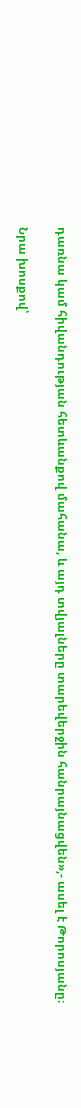դառնա կամ հիվանդության հետևանքով մահանա, և այդ տվյալները տարեվերջին հանրայնացվեն»,- ասել է Թորոսյանը։

Նրա խոսքով՝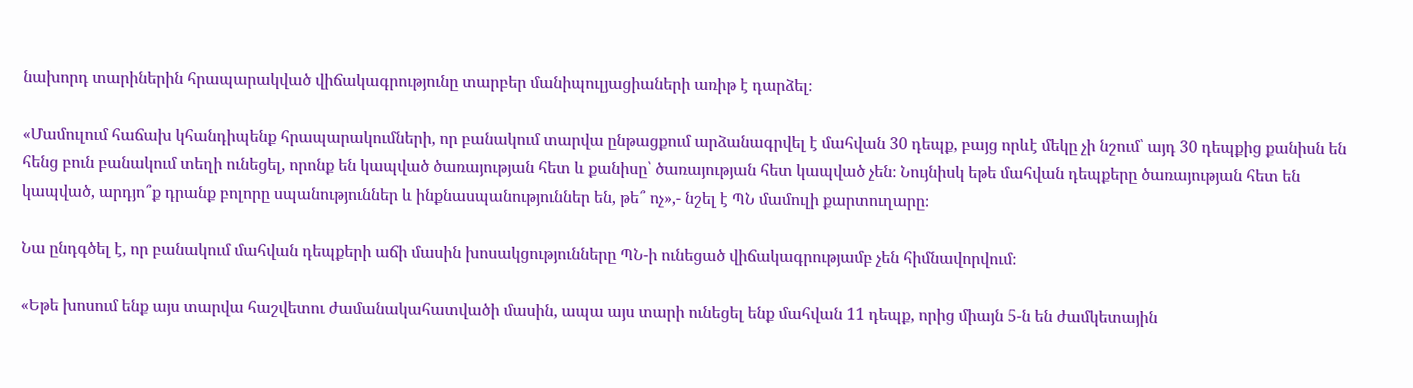նախորդ տարիներին հրապարակված վիճակագրությունը տարբեր մանիպուլյացիաների առիթ է դարձել։

«Մամուլում հաճախ կհանդիպենք հրապարակումների, որ բանակում տարվա ընթացքում արձանագրվել է մահվան 30 դեպք, բայց որևէ մեկը չի նշում՝ այդ 30 դեպքից քանիսն են հենց բուն բանակում տեղի ունեցել, որոնք են կապված ծառայության հետ և քանիսը՝ ծառայության հետ կապված չեն։ Նույնիսկ եթե մահվան դեպքերը ծառայության հետ են կապված, արդյո՞ք դրանք բոլորը սպանություններ և ինքնասպանություններ են, թե՞ ոչ»,- նշել է ՊՆ մամուլի քարտուղարը։

Նա ընդգծել է, որ բանակում մահվան դեպքերի աճի մասին խոսակցությունները ՊՆ-ի ունեցած վիճակագրությամբ չեն հիմնավորվում։

«Եթե խոսում ենք այս տարվա հաշվետու ժամանակահատվածի մասին, ապա այս տարի ունեցել ենք մահվան 11 դեպք, որից միայն 5-ն են ժամկետային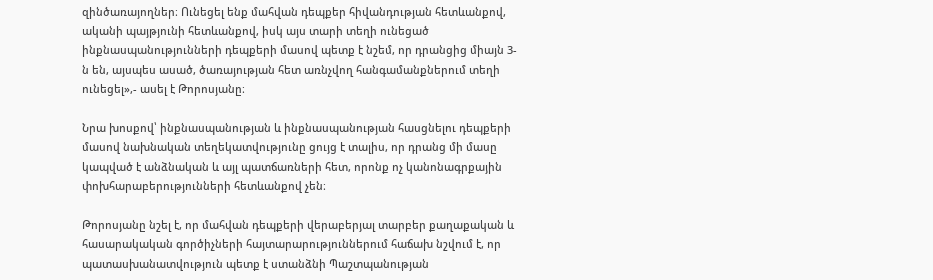զինծառայողներ։ Ունեցել ենք մահվան դեպքեր հիվանդության հետևանքով, ականի պայթյունի հետևանքով, իսկ այս տարի տեղի ունեցած ինքնասպանությունների դեպքերի մասով պետք է նշեմ, որ դրանցից միայն 3-ն են, այսպես ասած, ծառայության հետ առնչվող հանգամանքներում տեղի ունեցել»,- ասել է Թորոսյանը։

Նրա խոսքով՝ ինքնասպանության և ինքնասպանության հասցնելու դեպքերի մասով նախնական տեղեկատվությունը ցույց է տալիս, որ դրանց մի մասը կապված է անձնական և այլ պատճառների հետ, որոնք ոչ կանոնագրքային փոխհարաբերությունների հետևանքով չեն։

Թորոսյանը նշել է, որ մահվան դեպքերի վերաբերյալ տարբեր քաղաքական և հասարակական գործիչների հայտարարություններում հաճախ նշվում է, որ պատասխանատվություն պետք է ստանձնի Պաշտպանության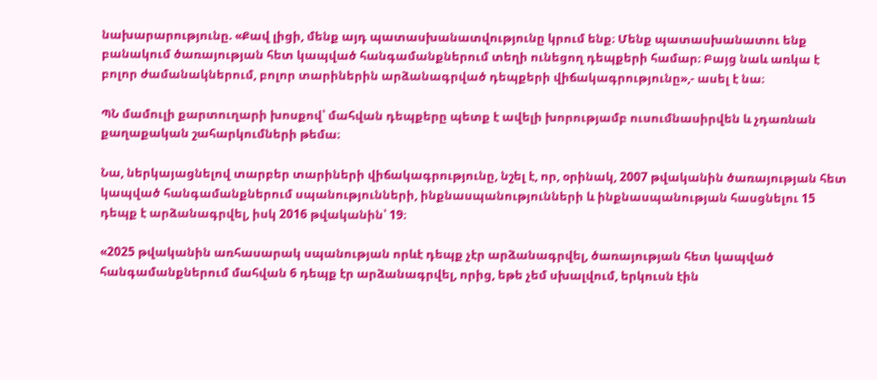նախարարությունը. «Քավ լիցի, մենք այդ պատասխանատվությունը կրում ենք։ Մենք պատասխանատու ենք բանակում ծառայության հետ կապված հանգամանքներում տեղի ունեցող դեպքերի համար։ Բայց նաև առկա է բոլոր ժամանակներում, բոլոր տարիներին արձանագրված դեպքերի վիճակագրությունը»,- ասել է նա։

ՊՆ մամուլի քարտուղարի խոսքով՝ մահվան դեպքերը պետք է ավելի խորությամբ ուսումնասիրվեն և չդառնան քաղաքական շահարկումների թեմա։

Նա, ներկայացնելով տարբեր տարիների վիճակագրությունը, նշել է, որ, օրինակ, 2007 թվականին ծառայության հետ կապված հանգամանքներում սպանությունների, ինքնասպանությունների և ինքնասպանության հասցնելու 15 դեպք է արձանագրվել, իսկ 2016 թվականին՝ 19։

«2025 թվականին առհասարակ սպանության որևէ դեպք չէր արձանագրվել, ծառայության հետ կապված հանգամանքներում մահվան 6 դեպք էր արձանագրվել, որից, եթե չեմ սխալվում, երկուսն էին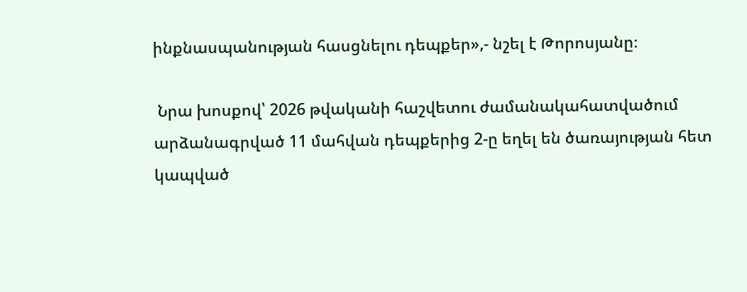ինքնասպանության հասցնելու դեպքեր»,- նշել է Թորոսյանը։

 Նրա խոսքով՝ 2026 թվականի հաշվետու ժամանակահատվածում արձանագրված 11 մահվան դեպքերից 2-ը եղել են ծառայության հետ կապված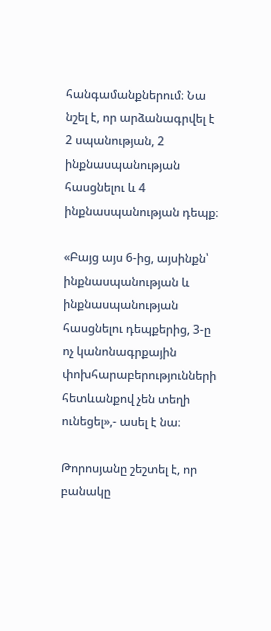հանգամանքներում։ Նա նշել է, որ արձանագրվել է 2 սպանության, 2 ինքնասպանության հասցնելու և 4 ինքնասպանության դեպք։

«Բայց այս 6-ից, այսինքն՝ ինքնասպանության և ինքնասպանության հասցնելու դեպքերից, 3-ը ոչ կանոնագրքային փոխհարաբերությունների հետևանքով չեն տեղի ունեցել»,- ասել է նա։

Թորոսյանը շեշտել է, որ բանակը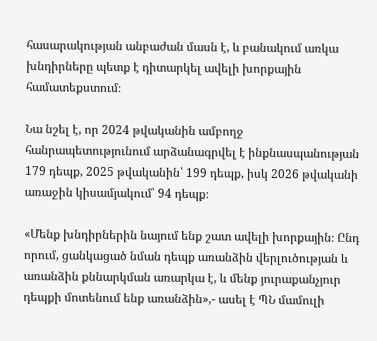հասարակության անբաժան մասն է, և բանակում առկա խնդիրները պետք է դիտարկել ավելի խորքային համատեքստում։

Նա նշել է, որ 2024 թվականին ամբողջ հանրապետությունում արձանագրվել է ինքնասպանության 179 դեպք, 2025 թվականին՝ 199 դեպք, իսկ 2026 թվականի առաջին կիսամյակում՝ 94 դեպք։

«Մենք խնդիրներին նայում ենք շատ ավելի խորքային։ Ընդ որում, ցանկացած նման դեպք առանձին վերլուծության և առանձին քննարկման առարկա է, և մենք յուրաքանչյուր դեպքի մոտենում ենք առանձին»,- ասել է ՊՆ մամուլի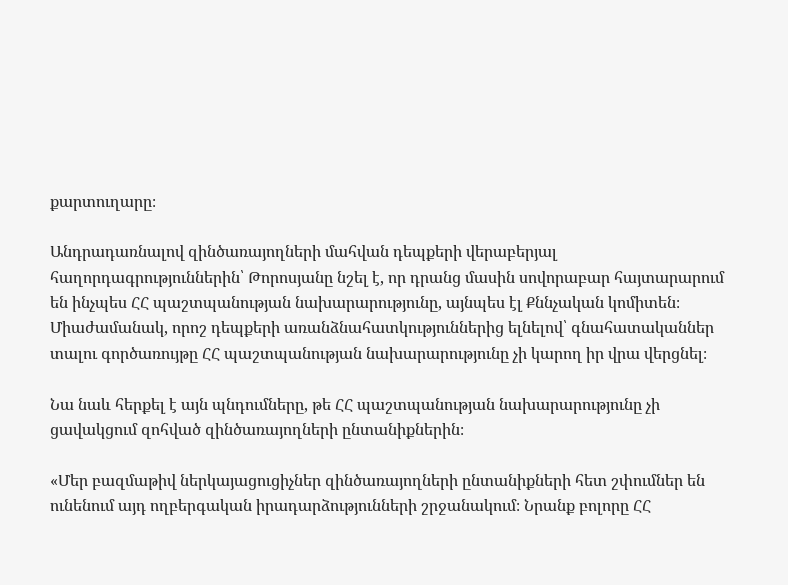քարտուղարը։

Անդրադառնալով զինծառայողների մահվան դեպքերի վերաբերյալ հաղորդագրություններին՝ Թորոսյանը նշել է, որ դրանց մասին սովորաբար հայտարարում են ինչպես ՀՀ պաշտպանության նախարարությունը, այնպես էլ Քննչական կոմիտեն։ Միաժամանակ, որոշ դեպքերի առանձնահատկություններից ելնելով՝ գնահատականներ տալու գործառույթը ՀՀ պաշտպանության նախարարությունը չի կարող իր վրա վերցնել։

Նա նաև հերքել է այն պնդումները, թե ՀՀ պաշտպանության նախարարությունը չի ցավակցում զոհված զինծառայողների ընտանիքներին։

«Մեր բազմաթիվ ներկայացուցիչներ զինծառայողների ընտանիքների հետ շփումներ են ունենում այդ ողբերգական իրադարձությունների շրջանակում։ Նրանք բոլորը ՀՀ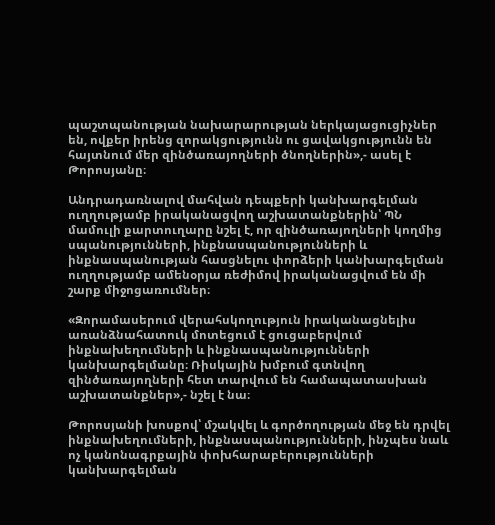պաշտպանության նախարարության ներկայացուցիչներ են, ովքեր իրենց զորակցությունն ու ցավակցությունն են հայտնում մեր զինծառայողների ծնողներին»,- ասել է Թորոսյանը։

Անդրադառնալով մահվան դեպքերի կանխարգելման ուղղությամբ իրականացվող աշխատանքներին՝ ՊՆ մամուլի քարտուղարը նշել է, որ զինծառայողների կողմից սպանությունների, ինքնասպանությունների և ինքնասպանության հասցնելու փորձերի կանխարգելման ուղղությամբ ամենօրյա ռեժիմով իրականացվում են մի շարք միջոցառումներ։

«Զորամասերում վերահսկողություն իրականացնելիս առանձնահատուկ մոտեցում է ցուցաբերվում ինքնախեղումների և ինքնասպանությունների կանխարգելմանը։ Ռիսկային խմբում գտնվող զինծառայողների հետ տարվում են համապատասխան աշխատանքներ»,- նշել է նա։

Թորոսյանի խոսքով՝ մշակվել և գործողության մեջ են դրվել ինքնախեղումների, ինքնասպանությունների, ինչպես նաև ոչ կանոնագրքային փոխհարաբերությունների կանխարգելման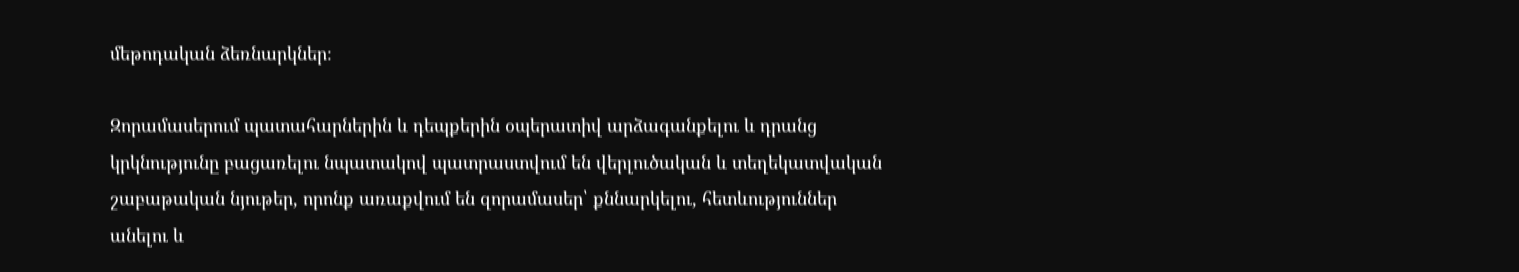մեթոդական ձեռնարկներ։

Զորամասերում պատահարներին և դեպքերին օպերատիվ արձագանքելու և դրանց կրկնությունը բացառելու նպատակով պատրաստվում են վերլուծական և տեղեկատվական շաբաթական նյութեր, որոնք առաքվում են զորամասեր՝ քննարկելու, հետևություններ անելու և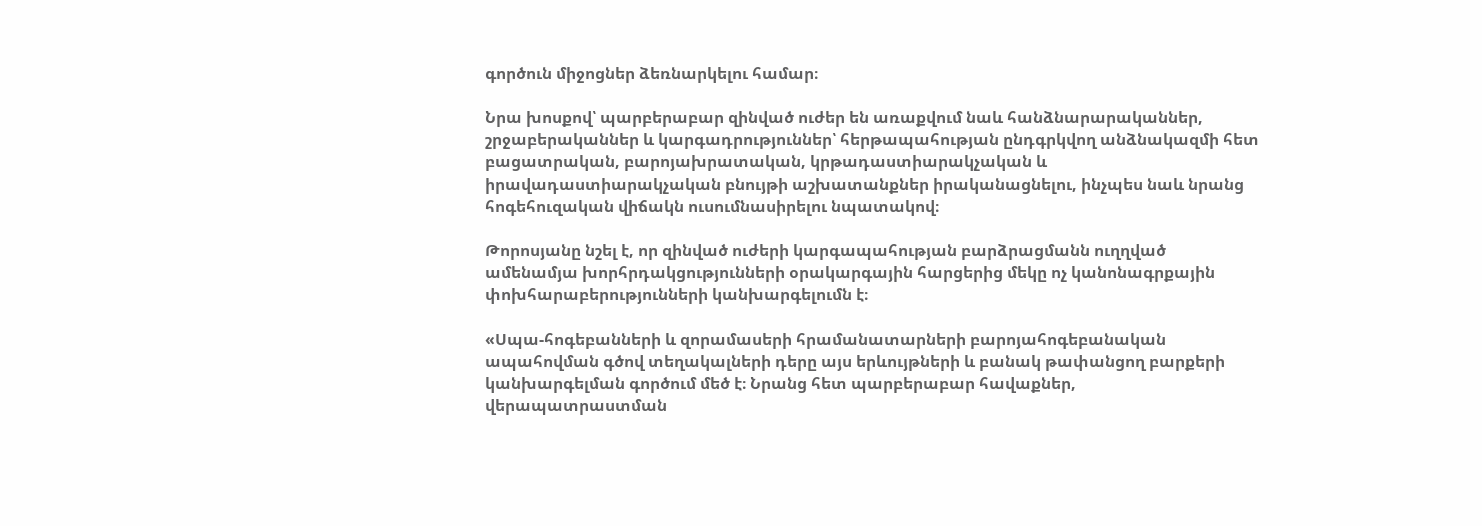գործուն միջոցներ ձեռնարկելու համար։

Նրա խոսքով՝ պարբերաբար զինված ուժեր են առաքվում նաև հանձնարարականներ, շրջաբերականներ և կարգադրություններ՝ հերթապահության ընդգրկվող անձնակազմի հետ բացատրական, բարոյախրատական, կրթադաստիարակչական և իրավադաստիարակչական բնույթի աշխատանքներ իրականացնելու, ինչպես նաև նրանց հոգեհուզական վիճակն ուսումնասիրելու նպատակով։

Թորոսյանը նշել է, որ զինված ուժերի կարգապահության բարձրացմանն ուղղված ամենամյա խորհրդակցությունների օրակարգային հարցերից մեկը ոչ կանոնագրքային փոխհարաբերությունների կանխարգելումն է։

«Սպա-հոգեբանների և զորամասերի հրամանատարների բարոյահոգեբանական ապահովման գծով տեղակալների դերը այս երևույթների և բանակ թափանցող բարքերի կանխարգելման գործում մեծ է։ Նրանց հետ պարբերաբար հավաքներ, վերապատրաստման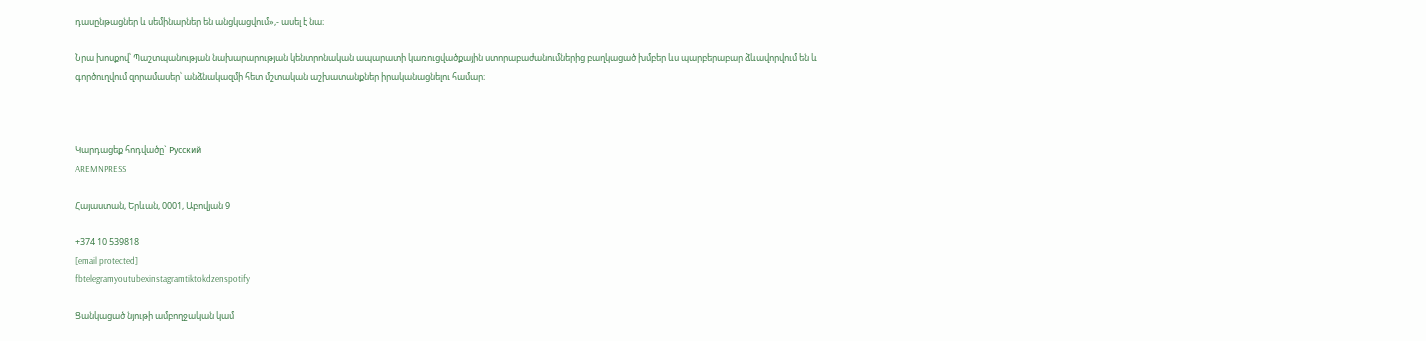դասընթացներ և սեմինարներ են անցկացվում»,- ասել է նա։

Նրա խոսքով՝ Պաշտպանության նախարարության կենտրոնական ապարատի կառուցվածքային ստորաբաժանումներից բաղկացած խմբեր ևս պարբերաբար ձևավորվում են և գործուղվում զորամասեր՝ անձնակազմի հետ մշտական աշխատանքներ իրականացնելու համար։



Կարդացեք հոդվածը` Русский
AREMNPRESS

Հայաստան, Երևան, 0001, Աբովյան 9

+374 10 539818
[email protected]
fbtelegramyoutubexinstagramtiktokdzenspotify

Ցանկացած նյութի ամբողջական կամ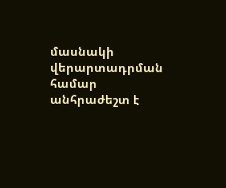մասնակի վերարտադրման համար անհրաժեշտ է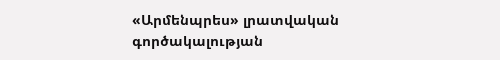«Արմենպրես» լրատվական գործակալության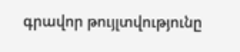գրավոր թույլտվությունը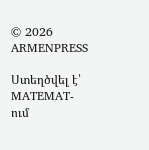© 2026 ARMENPRESS

Ստեղծվել է՝ MATEMAT-ում